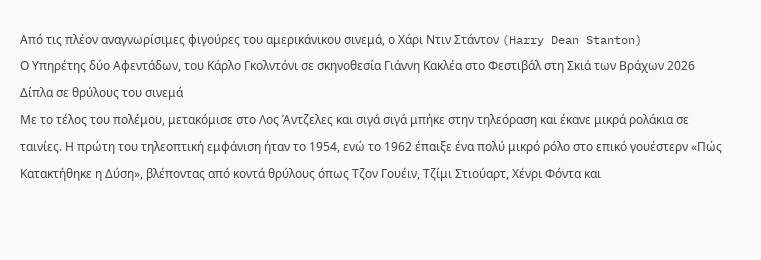Από τις πλέον αναγνωρίσιμες φιγούρες του αμερικάνικου σινεμά, ο Χάρι Ντιν Στάντον (Harry Dean Stanton)
Ο Υπηρέτης δύο Αφεντάδων, του Κάρλο Γκολντόνι σε σκηνοθεσία Γιάννη Κακλέα στο Φεστιβάλ στη Σκιά των Βράχων 2026
Δίπλα σε θρύλους του σινεμά
Με το τέλος του πολέμου, μετακόμισε στο Λος Άντζελες και σιγά σιγά μπήκε στην τηλεόραση και έκανε μικρά ρολάκια σε ταινίες. Η πρώτη του τηλεοπτική εμφάνιση ήταν το 1954, ενώ το 1962 έπαιξε ένα πολύ μικρό ρόλο στο επικό γουέστερν «Πώς Κατακτήθηκε η Δύση», βλέποντας από κοντά θρύλους όπως Τζον Γουέιν, Τζίμι Στιούαρτ, Χένρι Φόντα και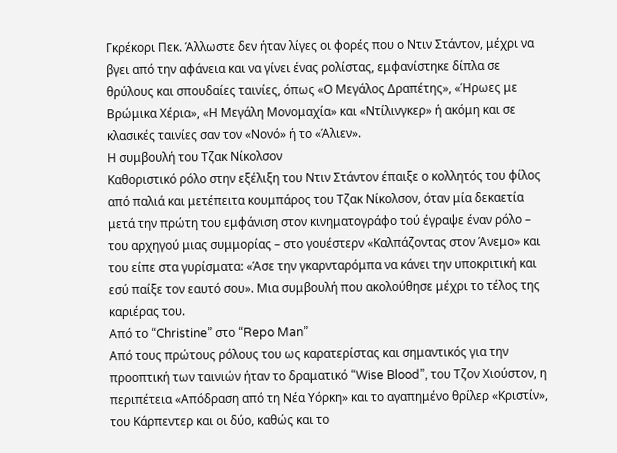Γκρέκορι Πεκ. Άλλωστε δεν ήταν λίγες οι φορές που ο Ντιν Στάντον, μέχρι να βγει από την αφάνεια και να γίνει ένας ρολίστας, εμφανίστηκε δίπλα σε θρύλους και σπουδαίες ταινίες, όπως «Ο Μεγάλος Δραπέτης», «Ήρωες με Βρώμικα Χέρια», «Η Μεγάλη Μονομαχία» και «Ντίλινγκερ» ή ακόμη και σε κλασικές ταινίες σαν τον «Νονό» ή το «Άλιεν».
Η συμβουλή του Τζακ Νίκολσον
Καθοριστικό ρόλο στην εξέλιξη του Ντιν Στάντον έπαιξε ο κολλητός του φίλος από παλιά και μετέπειτα κουμπάρος του Τζακ Νίκολσον, όταν μία δεκαετία μετά την πρώτη του εμφάνιση στον κινηματογράφο τού έγραψε έναν ρόλο – του αρχηγού μιας συμμορίας – στο γουέστερν «Καλπάζοντας στον Άνεμο» και του είπε στα γυρίσματα: «Άσε την γκαρνταρόμπα να κάνει την υποκριτική και εσύ παίξε τον εαυτό σου». Μια συμβουλή που ακολούθησε μέχρι το τέλος της καριέρας του.
Από το “Christine” στο “Repo Man”
Από τους πρώτους ρόλους του ως καρατερίστας και σημαντικός για την προοπτική των ταινιών ήταν το δραματικό “Wise Blood”, του Τζον Χιούστον, η περιπέτεια «Απόδραση από τη Νέα Υόρκη» και το αγαπημένο θρίλερ «Κριστίν», του Κάρπεντερ και οι δύο, καθώς και το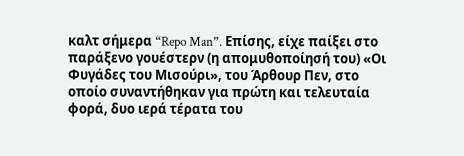καλτ σήμερα “Repo Man”. Επίσης, είχε παίξει στο παράξενο γουέστερν (η απομυθοποίησή του) «Οι Φυγάδες του Μισούρι», του Άρθουρ Πεν, στο οποίο συναντήθηκαν για πρώτη και τελευταία φορά, δυο ιερά τέρατα του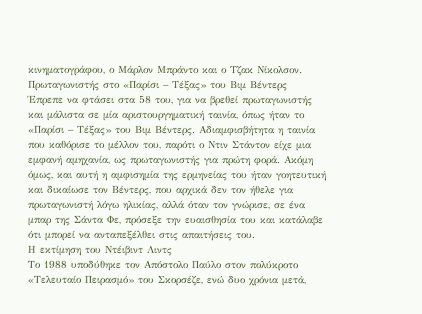κινηματογράφου, ο Μάρλον Μπράντο και ο Τζακ Νίκολσον.
Πρωταγωνιστής στο «Παρίσι – Τέξας» του Βιμ Βέντερς
Έπρεπε να φτάσει στα 58 του, για να βρεθεί πρωταγωνιστής και μάλιστα σε μία αριστουργηματική ταινία, όπως ήταν το «Παρίσι – Τέξας» του Βιμ Βέντερς. Αδιαμφισβήτητα η ταινία που καθόρισε το μέλλον του, παρότι ο Ντιν Στάντον είχε μια εμφανή αμηχανία, ως πρωταγωνιστής για πρώτη φορά. Ακόμη όμως, και αυτή η αμφισημία της ερμηνείας του ήταν γοητευτική και δικαίωσε τον Βέντερς, που αρχικά δεν τον ήθελε για πρωταγωνιστή λόγω ηλικίας, αλλά όταν τον γνώρισε, σε ένα μπαρ της Σάντα Φε, πρόσεξε την ευαισθησία του και κατάλαβε ότι μπορεί να ανταπεξέλθει στις απαιτήσεις του.
Η εκτίμηση του Ντέιβιντ Λιντς
Το 1988 υποδύθηκε τον Απόστολο Παύλο στον πολύκροτο «Τελευταίο Πειρασμό» του Σκορσέζε, ενώ δυο χρόνια μετά,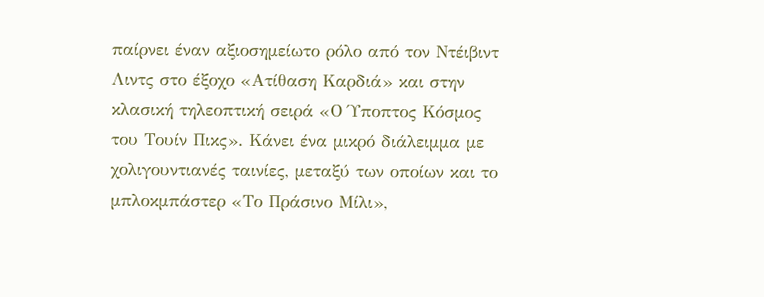παίρνει έναν αξιοσημείωτο ρόλο από τον Ντέιβιντ Λιντς στο έξοχο «Ατίθαση Καρδιά» και στην κλασική τηλεοπτική σειρά «Ο Ύποπτος Κόσμος του Τουίν Πικς». Κάνει ένα μικρό διάλειμμα με χολιγουντιανές ταινίες, μεταξύ των οποίων και το μπλοκμπάστερ «Το Πράσινο Μίλι»,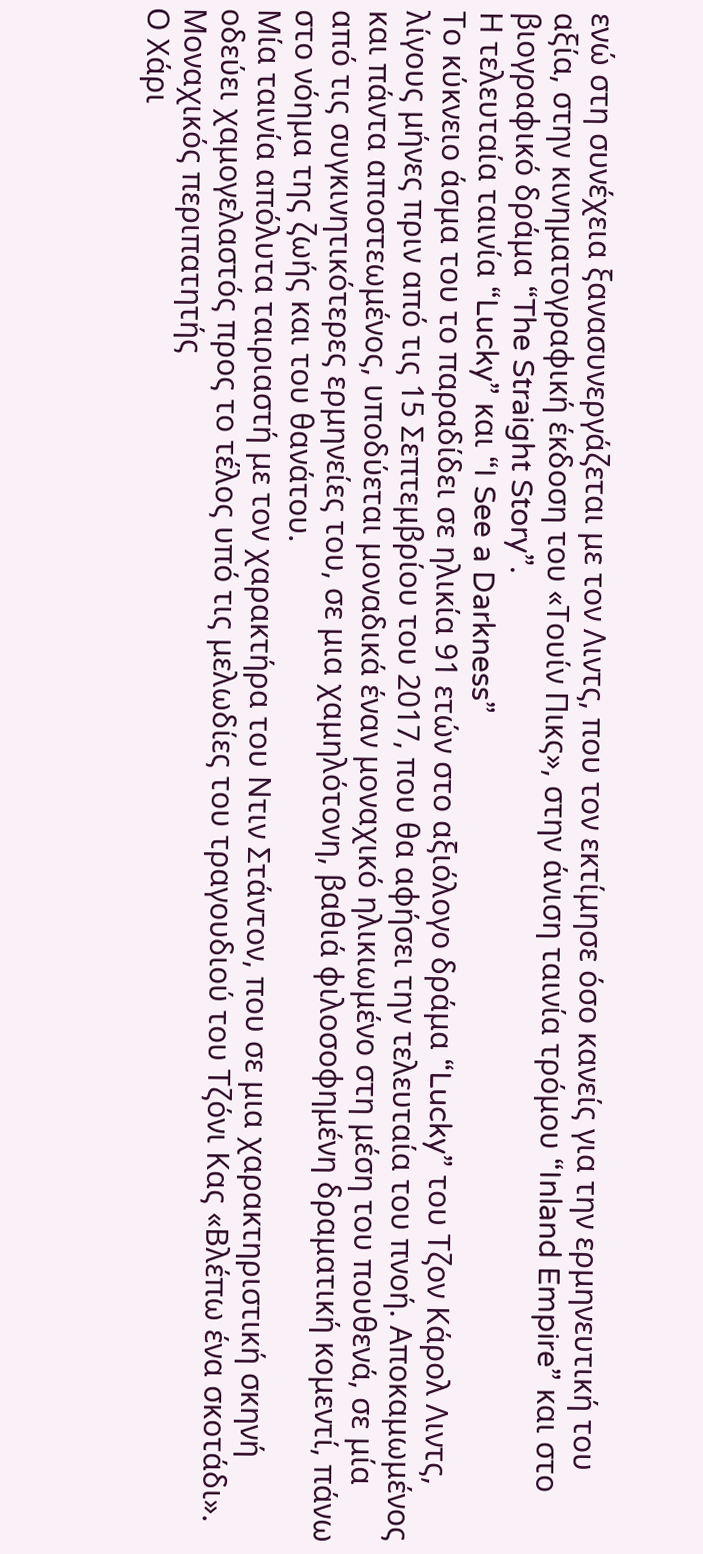ενώ στη συνέχεια ξανασυνεργάζεται με τον Λιντς, που τον εκτίμησε όσο κανείς για την ερμηνευτική του αξία, στην κινηματογραφική έκδοση του «Τουίν Πικς», στην άνιση ταινία τρόμου “Inland Empire” και στο βιογραφικό δράμα “The Straight Story”.
Η τελευταία ταινία “Lucky” και “I See a Darkness”
Το κύκνειο άσμα του το παραδίδει σε ηλικία 91 ετών στο αξιόλογο δράμα “Lucky” του Τζον Κάρολ Λιντς, λίγους μήνες πριν από τις 15 Σεπτεμβρίου του 2017, που θα αφήσει την τελευταία του πνοή. Αποκαμωμένος και πάντα αποστεωμένος, υποδύεται μοναδικά έναν μοναχικό ηλικιωμένο στη μέση του πουθενά, σε μία από τις συγκινητικότερες ερμηνείες του, σε μια χαμηλότονη, βαθιά φιλοσοφημένη δραματική κομεντί, πάνω στο νόημα της ζωής και του θανάτου.
Μία ταινία απόλυτα ταιριαστή με τον χαρακτήρα του Ντιν Στάντον, που σε μια χαρακτηριστική σκηνή οδεύει χαμογελαστός προς το τέλος υπό τις μελωδίες του τραγουδιού του Τζόνι Κας «Βλέπω ένα σκοτάδι».
Μοναχικός περιπατητής
Ο Χάρι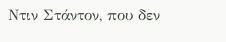Ντιν Στάντον, που δεν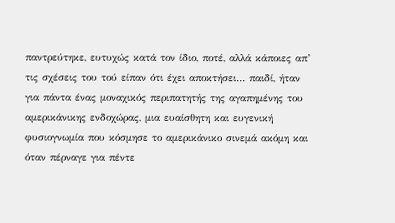παντρεύτηκε, ευτυχώς κατά τον ίδιο, ποτέ, αλλά κάποιες απ’ τις σχέσεις του τού είπαν ότι έχει αποκτήσει… παιδί, ήταν για πάντα ένας μοναχικός περιπατητής της αγαπημένης του αμερικάνικης ενδοχώρας, μια ευαίσθητη και ευγενική φυσιογνωμία που κόσμησε το αμερικάνικο σινεμά ακόμη και όταν πέρναγε για πέντε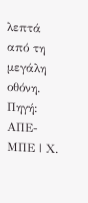λεπτά από τη μεγάλη οθόνη.
Πηγή: ΑΠΕ-ΜΠΕ | Χ.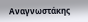Αναγνωστάκης